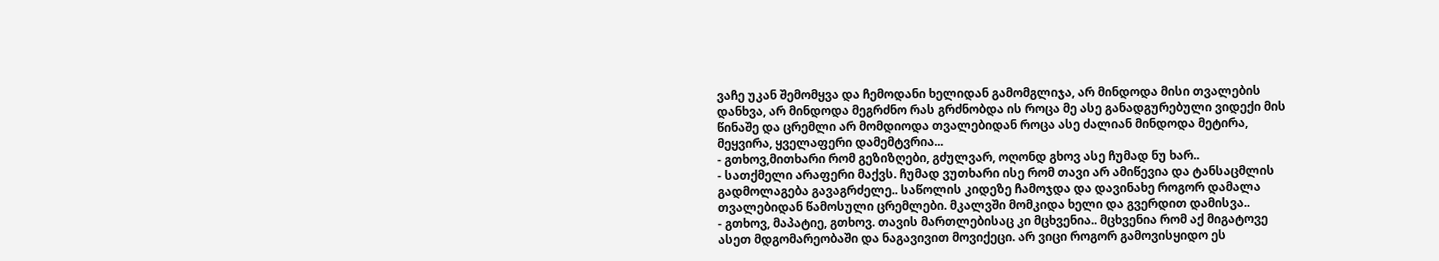ვაჩე უკან შემომყვა და ჩემოდანი ხელიდან გამომგლიჯა, არ მინდოდა მისი თვალების დანხვა, არ მინდოდა მეგრძნო რას გრძნობდა ის როცა მე ასე განადგურებული ვიდექი მის წინაშე და ცრემლი არ მომდიოდა თვალებიდან როცა ასე ძალიან მინდოდა მეტირა, მეყვირა, ყველაფერი დამემტვრია...
- გთხოვ,მითხარი რომ გეზიზღები, გძულვარ, ოღონდ გხოვ ასე ჩუმად ნუ ხარ..
- სათქმელი არაფერი მაქვს. ჩუმად ვუთხარი ისე რომ თავი არ ამიწევია და ტანსაცმლის გადმოლაგება გავაგრძელე.. საწოლის კიდეზე ჩამოჯდა და დავინახე როგორ დამალა თვალებიდან წამოსული ცრემლები. მკალვში მომკიდა ხელი და გვერდით დამისვა..
- გთხოვ, მაპატიე, გთხოვ. თავის მართლებისაც კი მცხვენია.. მცხვენია რომ აქ მიგატოვე ასეთ მდგომარეობაში და ნაგავივით მოვიქეცი. არ ვიცი როგორ გამოვისყიდო ეს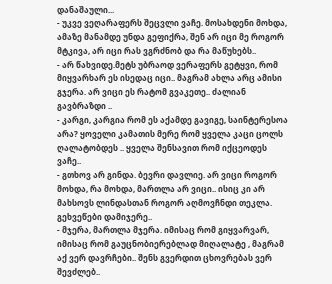დანაშაული...
- უკვე ვეღარაფერს შეცვლი ვაჩე. მოსახდენი მოხდა, ამაზე მანამდე უნდა გეფიქრა, შენ არ იცი მე როგორ მტკივა, არ იცი რას ვგრძნობ და რა მაწუხებს..
- არ წახვიდე.მეტს უბრაოდ ვერაფერს გეტყვი, რომ მიყვარხარ ეს ისედაც იცი.. მაგრამ ახლა არც ამისი გჯერა. არ ვიცი ეს რატომ გვაკეთე.. ძალიან გავბრაზდი ..
- კარგი, კარგია რომ ეს აქამდე გავიგე, საინტერესოა არა? ყოველი კამათის მერე რომ ყველა კაცი ცოლს ღალატობდეს .. ყველა შენსავით რომ იქცეოდეს ვაჩე..
- გთხოვ არ გინდა. ბევრი დავლიე. არ ვიცი როგორ მოხდა, რა მოხდა, მართლა არ ვიცი.. ისიც კი არ მახსოვს ლინდასთან როგორ აღმოვჩნდი თეკლა. გეხვეწები დამიჯერე..
- მჯერა, მართლა მჯერა. იმისაც რომ გიყვარვარ, იმისაც რომ გაუცნობიერებლად მიღალატე , მაგრამ აქ ვერ დავრჩები.. შენს გვერდით ცხოვრებას ვერ შევძლებ..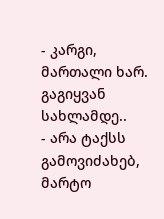- კარგი, მართალი ხარ. გაგიყვან სახლამდე..
- არა ტაქსს გამოვიძახებ, მარტო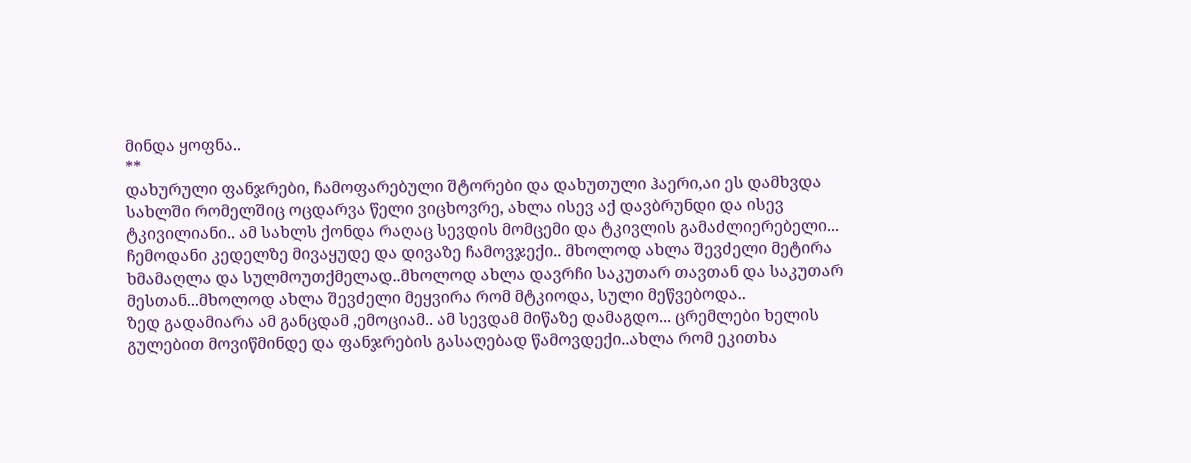მინდა ყოფნა..
**
დახურული ფანჯრები, ჩამოფარებული შტორები და დახუთული ჰაერი,აი ეს დამხვდა სახლში რომელშიც ოცდარვა წელი ვიცხოვრე, ახლა ისევ აქ დავბრუნდი და ისევ ტკივილიანი.. ამ სახლს ქონდა რაღაც სევდის მომცემი და ტკივლის გამაძლიერებელი... ჩემოდანი კედელზე მივაყუდე და დივაზე ჩამოვჯექი.. მხოლოდ ახლა შევძელი მეტირა ხმამაღლა და სულმოუთქმელად..მხოლოდ ახლა დავრჩი საკუთარ თავთან და საკუთარ მესთან...მხოლოდ ახლა შევძელი მეყვირა რომ მტკიოდა, სული მეწვებოდა..
ზედ გადამიარა ამ განცდამ ,ემოციამ.. ამ სევდამ მიწაზე დამაგდო... ცრემლები ხელის გულებით მოვიწმინდე და ფანჯრების გასაღებად წამოვდექი..ახლა რომ ეკითხა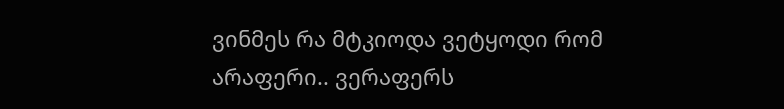ვინმეს რა მტკიოდა ვეტყოდი რომ არაფერი.. ვერაფერს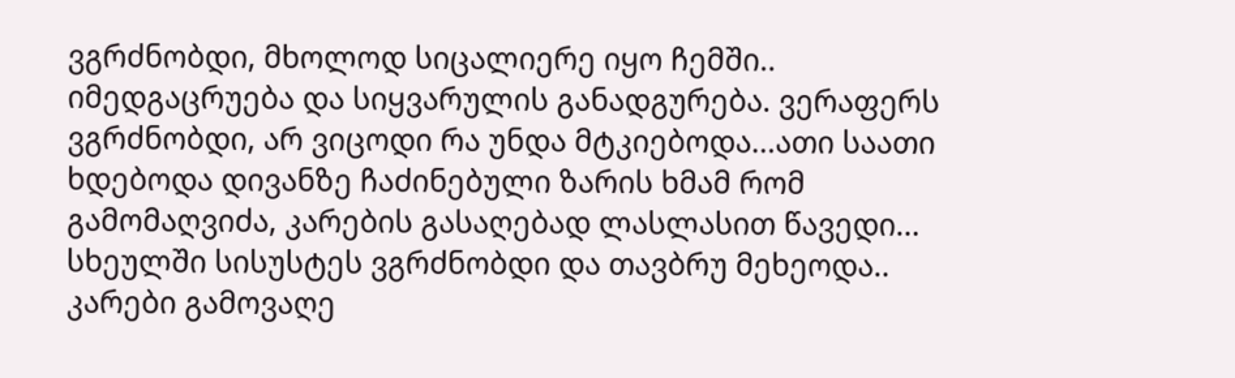ვგრძნობდი, მხოლოდ სიცალიერე იყო ჩემში.. იმედგაცრუება და სიყვარულის განადგურება. ვერაფერს ვგრძნობდი, არ ვიცოდი რა უნდა მტკიებოდა...ათი საათი ხდებოდა დივანზე ჩაძინებული ზარის ხმამ რომ გამომაღვიძა, კარების გასაღებად ლასლასით წავედი... სხეულში სისუსტეს ვგრძნობდი და თავბრუ მეხეოდა.. კარები გამოვაღე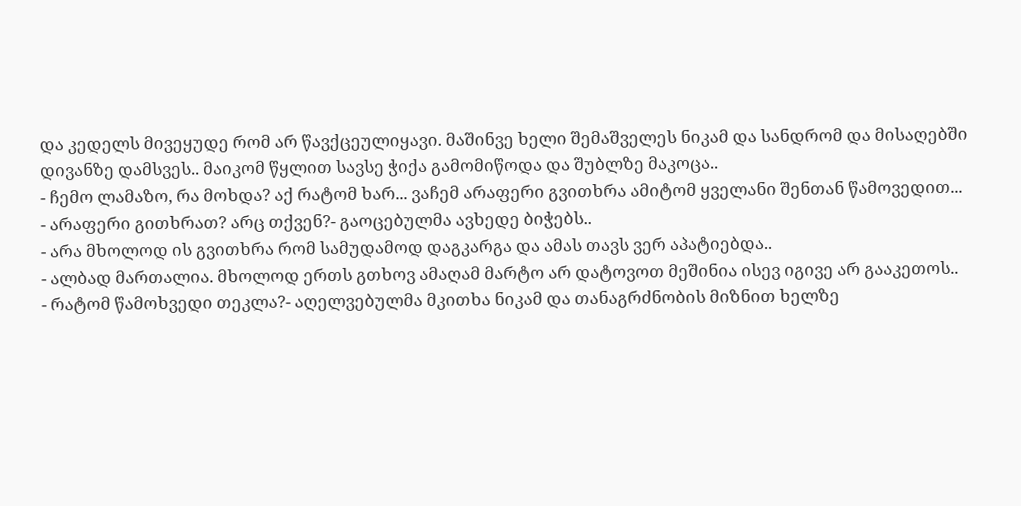და კედელს მივეყუდე რომ არ წავქცეულიყავი. მაშინვე ხელი შემაშველეს ნიკამ და სანდრომ და მისაღებში დივანზე დამსვეს.. მაიკომ წყლით სავსე ჭიქა გამომიწოდა და შუბლზე მაკოცა..
- ჩემო ლამაზო, რა მოხდა? აქ რატომ ხარ... ვაჩემ არაფერი გვითხრა ამიტომ ყველანი შენთან წამოვედით...
- არაფერი გითხრათ? არც თქვენ?- გაოცებულმა ავხედე ბიჭებს..
- არა მხოლოდ ის გვითხრა რომ სამუდამოდ დაგკარგა და ამას თავს ვერ აპატიებდა..
- ალბად მართალია. მხოლოდ ერთს გთხოვ ამაღამ მარტო არ დატოვოთ მეშინია ისევ იგივე არ გააკეთოს..
- რატომ წამოხვედი თეკლა?- აღელვებულმა მკითხა ნიკამ და თანაგრძნობის მიზნით ხელზე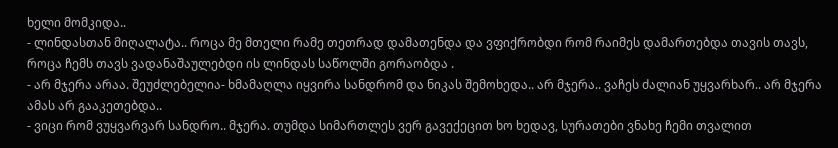ხელი მომკიდა..
- ლინდასთან მიღალატა.. როცა მე მთელი რამე თეთრად დამათენდა და ვფიქრობდი რომ რაიმეს დამართებდა თავის თავს, როცა ჩემს თავს ვადანაშაულებდი ის ლინდას საწოლში გორაობდა .
- არ მჯერა არაა. შეუძლებელია- ხმამაღლა იყვირა სანდრომ და ნიკას შემოხედა.. არ მჯერა.. ვაჩეს ძალიან უყვარხარ.. არ მჯერა ამას არ გააკეთებდა..
- ვიცი რომ ვუყვარვარ სანდრო.. მჯერა. თუმდა სიმართლეს ვერ გავექეცით ხო ხედავ, სურათები ვნახე ჩემი თვალით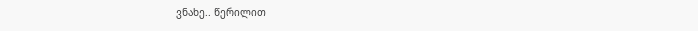ვნახე.. წერილით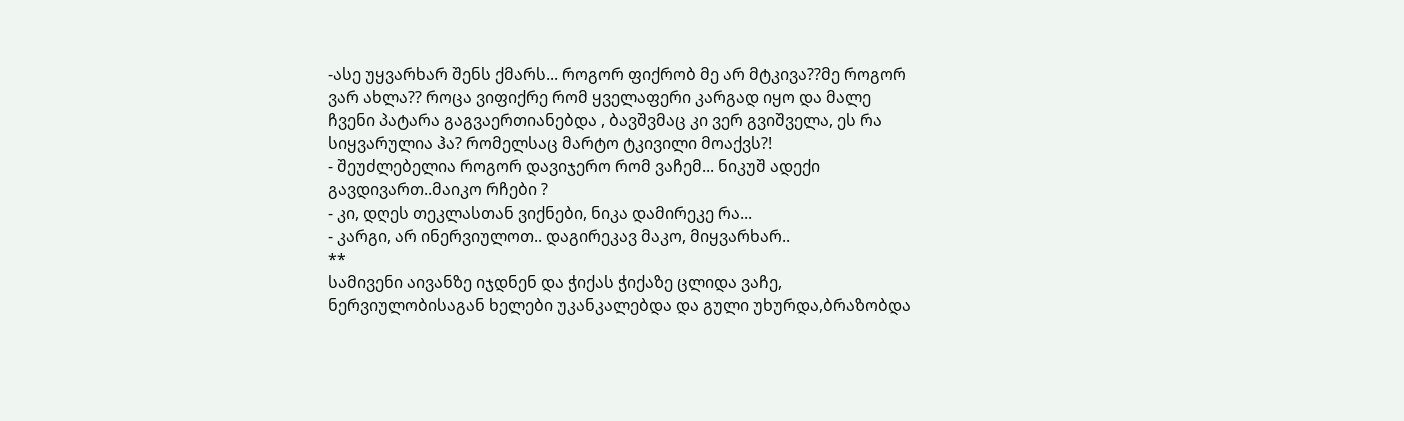-ასე უყვარხარ შენს ქმარს... როგორ ფიქრობ მე არ მტკივა??მე როგორ ვარ ახლა?? როცა ვიფიქრე რომ ყველაფერი კარგად იყო და მალე ჩვენი პატარა გაგვაერთიანებდა , ბავშვმაც კი ვერ გვიშველა, ეს რა სიყვარულია ჰა? რომელსაც მარტო ტკივილი მოაქვს?!
- შეუძლებელია როგორ დავიჯერო რომ ვაჩემ... ნიკუშ ადექი გავდივართ..მაიკო რჩები ?
- კი, დღეს თეკლასთან ვიქნები, ნიკა დამირეკე რა...
- კარგი, არ ინერვიულოთ.. დაგირეკავ მაკო, მიყვარხარ..
**
სამივენი აივანზე იჯდნენ და ჭიქას ჭიქაზე ცლიდა ვაჩე, ნერვიულობისაგან ხელები უკანკალებდა და გული უხურდა,ბრაზობდა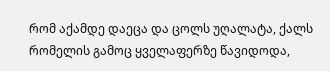რომ აქამდე დაეცა და ცოლს უღალატა, ქალს რომელის გამოც ყველაფერზე წავიდოდა,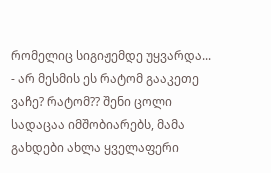რომელიც სიგიჟემდე უყვარდა...
- არ მესმის ეს რატომ გააკეთე ვაჩე? რატომ?? შენი ცოლი სადაცაა იმშობიარებს, მამა გახდები ახლა ყველაფერი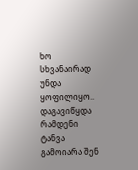ხო სხვანაირად უნდა ყოფილიყო.. დაგავიწყდა რამდენი ტანვა გამოიარა შენ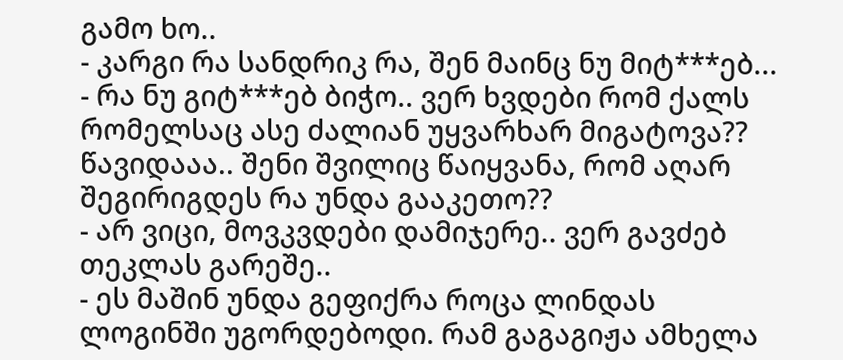გამო ხო..
- კარგი რა სანდრიკ რა, შენ მაინც ნუ მიტ***ებ...
- რა ნუ გიტ***ებ ბიჭო.. ვერ ხვდები რომ ქალს რომელსაც ასე ძალიან უყვარხარ მიგატოვა?? წავიდააა.. შენი შვილიც წაიყვანა, რომ აღარ შეგირიგდეს რა უნდა გააკეთო??
- არ ვიცი, მოვკვდები დამიჯერე.. ვერ გავძებ თეკლას გარეშე..
- ეს მაშინ უნდა გეფიქრა როცა ლინდას ლოგინში უგორდებოდი. რამ გაგაგიჟა ამხელა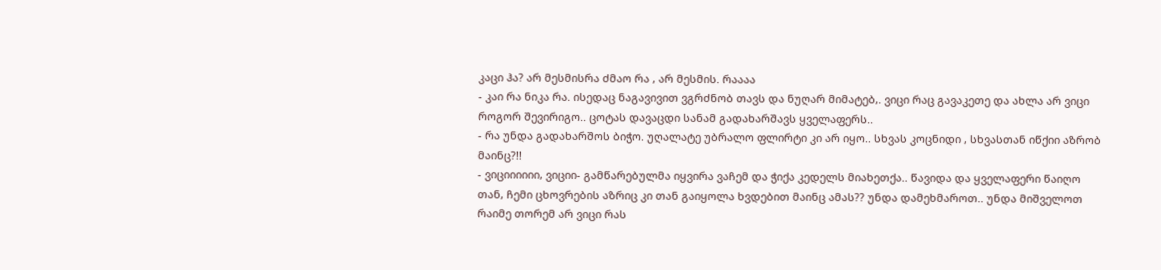კაცი ჰა? არ მესმისრა ძმაო რა , არ მესმის. რაააა
- კაი რა ნიკა რა. ისედაც ნაგავივით ვგრძნობ თავს და ნუღარ მიმატებ,. ვიცი რაც გავაკეთე და ახლა არ ვიცი როგორ შევირიგო.. ცოტას დავაცდი სანამ გადახარშავს ყველაფერს..
- რა უნდა გადახარშოს ბიჭო. უღალატე უბრალო ფლირტი კი არ იყო.. სხვას კოცნიდი , სხვასთან იწქიი აზრობ მაინც?!!
- ვიციიიიიი, ვიციი- გამწარებულმა იყვირა ვაჩემ და ჭიქა კედელს მიახეთქა.. წავიდა და ყველაფერი წაიღო თან, ჩემი ცხოვრების აზრიც კი თან გაიყოლა ხვდებით მაინც ამას?? უნდა დამეხმაროთ.. უნდა მიშველოთ რაიმე თორემ არ ვიცი რას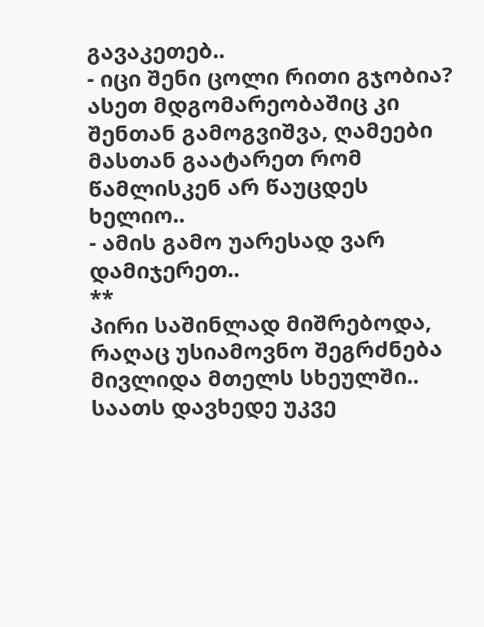გავაკეთებ..
- იცი შენი ცოლი რითი გჯობია? ასეთ მდგომარეობაშიც კი შენთან გამოგვიშვა, ღამეები მასთან გაატარეთ რომ წამლისკენ არ წაუცდეს ხელიო..
- ამის გამო უარესად ვარ დამიჯერეთ..
**
პირი საშინლად მიშრებოდა, რაღაც უსიამოვნო შეგრძნება მივლიდა მთელს სხეულში.. საათს დავხედე უკვე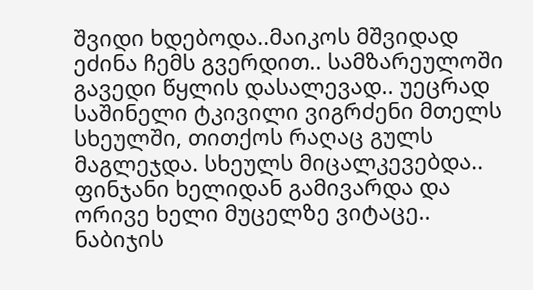შვიდი ხდებოდა..მაიკოს მშვიდად ეძინა ჩემს გვერდით.. სამზარეულოში გავედი წყლის დასალევად.. უეცრად საშინელი ტკივილი ვიგრძენი მთელს სხეულში, თითქოს რაღაც გულს მაგლეჯდა. სხეულს მიცალკევებდა.. ფინჯანი ხელიდან გამივარდა და ორივე ხელი მუცელზე ვიტაცე.. ნაბიჯის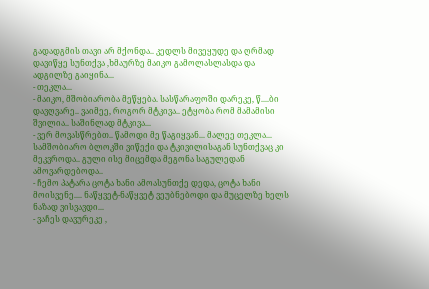გადადგმის თავი არ მქონდა.. კედლს მივეყუდე და ღრმად დავიწყე სუნთქვა ,ხმაურზე მაიკო გამოლასლასდა და ადგილზე გაიყინა...
- თეკლა...
- მაიკო, მშობიარობა მეწყება. სასწარაფოში დარეკე, წ....ბი დავღვარე.. ვაიმეე, როგორ მტკივა.. ეტყობა რომ მამამისი შვილია.. საშინლად მტკივა...
- ვერ მოვასწრებთ.. წამოდი მე წაგიყვან... მალეე თეკლა...
სამშობიარო ბლოკში ვიწექი და ტკივილისაგან სუნთქვაც კი მეკვროდა.. გული ისე მიცემდა მეგონა საგულედან ამოვარდებოდა..
- ჩემო პატარა ცოტა ხანი ამოასუნთქე დედა, ცოტა ხანი მოისვენე.... ნაწყვეტ-ნაწყვეტ ვეუბნებოდი და მუცელზე ხელს ნაზად ვისვავდი...
- ვაჩეს დავურეკე ,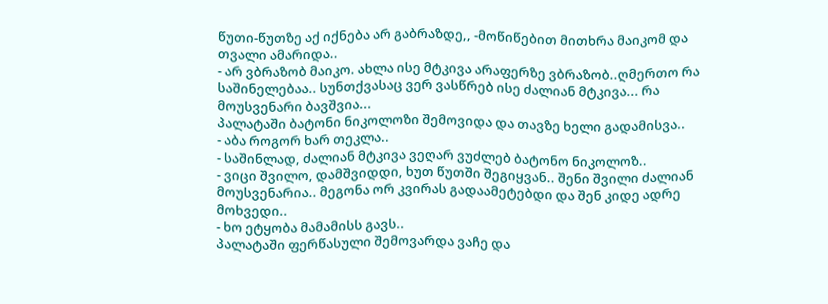წუთი-წუთზე აქ იქნება არ გაბრაზდე,, -მოწიწებით მითხრა მაიკომ და თვალი ამარიდა..
- არ ვბრაზობ მაიკო. ახლა ისე მტკივა არაფერზე ვბრაზობ..ღმერთო რა საშინელებაა.. სუნთქვასაც ვერ ვასწრებ ისე ძალიან მტკივა... რა მოუსვენარი ბავშვია...
პალატაში ბატონი ნიკოლოზი შემოვიდა და თავზე ხელი გადამისვა..
- აბა როგორ ხარ თეკლა..
- საშინლად, ძალიან მტკივა ვეღარ ვუძლებ ბატონო ნიკოლოზ..
- ვიცი შვილო, დამშვიდდი, ხუთ წუთში შეგიყვან.. შენი შვილი ძალიან მოუსვენარია.. მეგონა ორ კვირას გადაამეტებდი და შენ კიდე ადრე მოხვედი..
- ხო ეტყობა მამამისს გავს..
პალატაში ფერწასული შემოვარდა ვაჩე და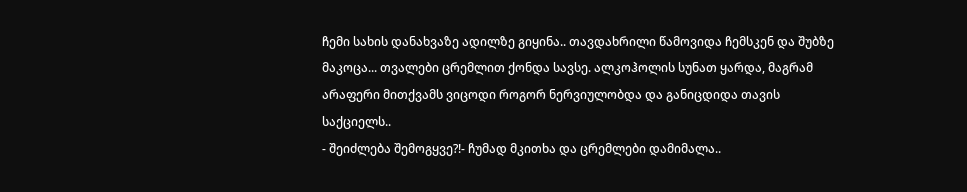ჩემი სახის დანახვაზე ადილზე გიყინა.. თავდახრილი წამოვიდა ჩემსკენ და შუბზე მაკოცა... თვალები ცრემლით ქონდა სავსე. ალკოჰოლის სუნათ ყარდა, მაგრამ არაფერი მითქვამს ვიცოდი როგორ ნერვიულობდა და განიცდიდა თავის საქციელს..
- შეიძლება შემოგყვე?!- ჩუმად მკითხა და ცრემლები დამიმალა..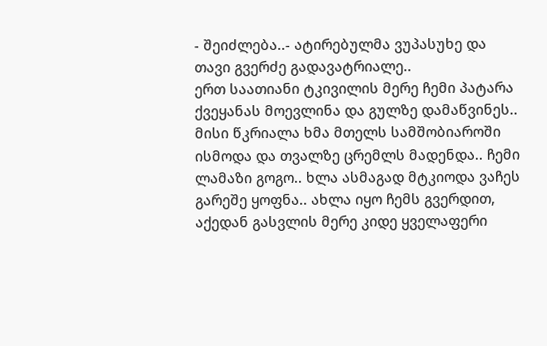- შეიძლება..- ატირებულმა ვუპასუხე და თავი გვერძე გადავატრიალე..
ერთ საათიანი ტკივილის მერე ჩემი პატარა ქვეყანას მოევლინა და გულზე დამაწვინეს.. მისი წკრიალა ხმა მთელს სამშობიაროში ისმოდა და თვალზე ცრემლს მადენდა.. ჩემი ლამაზი გოგო.. ხლა ასმაგად მტკიოდა ვაჩეს გარეშე ყოფნა.. ახლა იყო ჩემს გვერდით, აქედან გასვლის მერე კიდე ყველაფერი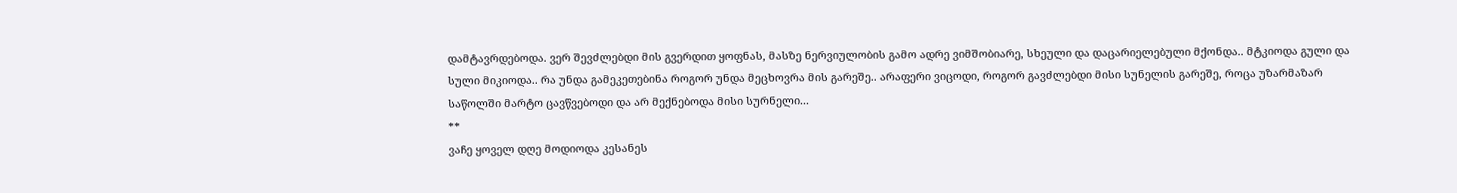დამტავრდებოდა. ვერ შევძლებდი მის გვერდით ყოფნას, მასზე ნერვიულობის გამო ადრე ვიმშობიარე, სხეული და დაცარიელებული მქონდა.. მტკიოდა გული და სული მიკიოდა.. რა უნდა გამეკეთებინა როგორ უნდა მეცხოვრა მის გარეშე.. არაფერი ვიცოდი, როგორ გავძლებდი მისი სუნელის გარეშე, როცა უზარმაზარ საწოლში მარტო ცავწვებოდი და არ მექნებოდა მისი სურნელი...
**
ვაჩე ყოველ დღე მოდიოდა კესანეს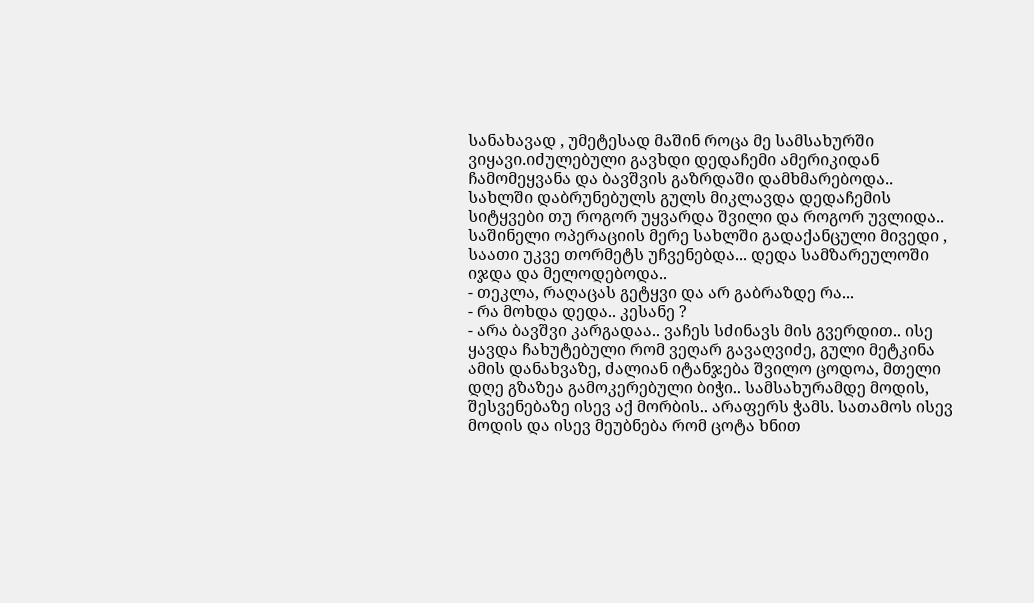სანახავად , უმეტესად მაშინ როცა მე სამსახურში ვიყავი.იძულებული გავხდი დედაჩემი ამერიკიდან ჩამომეყვანა და ბავშვის გაზრდაში დამხმარებოდა.. სახლში დაბრუნებულს გულს მიკლავდა დედაჩემის სიტყვები თუ როგორ უყვარდა შვილი და როგორ უვლიდა.. საშინელი ოპერაციის მერე სახლში გადაქანცული მივედი , საათი უკვე თორმეტს უჩვენებდა... დედა სამზარეულოში იჯდა და მელოდებოდა..
- თეკლა, რაღაცას გეტყვი და არ გაბრაზდე რა...
- რა მოხდა დედა.. კესანე ?
- არა ბავშვი კარგადაა.. ვაჩეს სძინავს მის გვერდით.. ისე ყავდა ჩახუტებული რომ ვეღარ გავაღვიძე, გული მეტკინა ამის დანახვაზე, ძალიან იტანჯება შვილო ცოდოა, მთელი დღე გზაზეა გამოკერებული ბიჭი.. სამსახურამდე მოდის, შესვენებაზე ისევ აქ მორბის.. არაფერს ჭამს. სათამოს ისევ მოდის და ისევ მეუბნება რომ ცოტა ხნით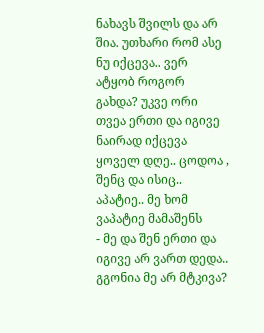ნახავს შვილს და არ შია. უთხარი რომ ასე ნუ იქცევა.. ვერ ატყობ როგორ გახდა? უკვე ორი თვეა ერთი და იგივე ნაირად იქცევა ყოველ დღე.. ცოდოა , შენც და ისიც.. აპატიე.. მე ხომ ვაპატიე მამაშენს
- მე და შენ ერთი და იგივე არ ვართ დედა.. გგონია მე არ მტკივა?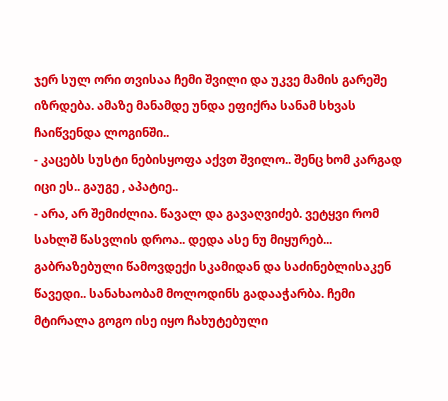ჯერ სულ ორი თვისაა ჩემი შვილი და უკვე მამის გარეშე იზრდება. ამაზე მანამდე უნდა ეფიქრა სანამ სხვას ჩაიწვენდა ლოგინში..
- კაცებს სუსტი ნებისყოფა აქვთ შვილო.. შენც ხომ კარგად იცი ეს.. გაუგე , აპატიე..
- არა, არ შემიძლია. წავალ და გავაღვიძებ. ვეტყვი რომ სახლშ წასვლის დროა.. დედა ასე ნუ მიყურებ...
გაბრაზებული წამოვდექი სკამიდან და საძინებლისაკენ წავედი.. სანახაობამ მოლოდინს გადააჭარბა. ჩემი მტირალა გოგო ისე იყო ჩახუტებული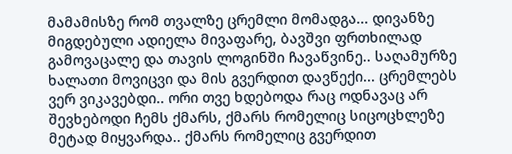მამამისზე რომ თვალზე ცრემლი მომადგა... დივანზე მიგდებული ადიელა მივაფარე, ბავშვი ფრთხილად გამოვაცალე და თავის ლოგინში ჩავაწვინე.. საღამურზე ხალათი მოვიცვი და მის გვერდით დავწექი... ცრემლებს ვერ ვიკავებდი.. ორი თვე ხდებოდა რაც ოდნავაც არ შევხებოდი ჩემს ქმარს, ქმარს რომელიც სიცოცხლეზე მეტად მიყვარდა.. ქმარს რომელიც გვერდით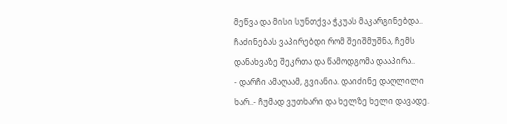მეწვა და მისი სუნთქვა ჭკუას მაკარგინებდა.. ჩაძინებას ვაპირებდი რომ შეიშმუშნა, ჩემს დანახვაზე შეკრთა და წამოდგომა დააპირა..
- დარჩი ამაღაამ, გვიანია. დაიძინე დაღლილი ხარ..- ჩუმად ვუთხარი და ხელზე ხელი დავადე.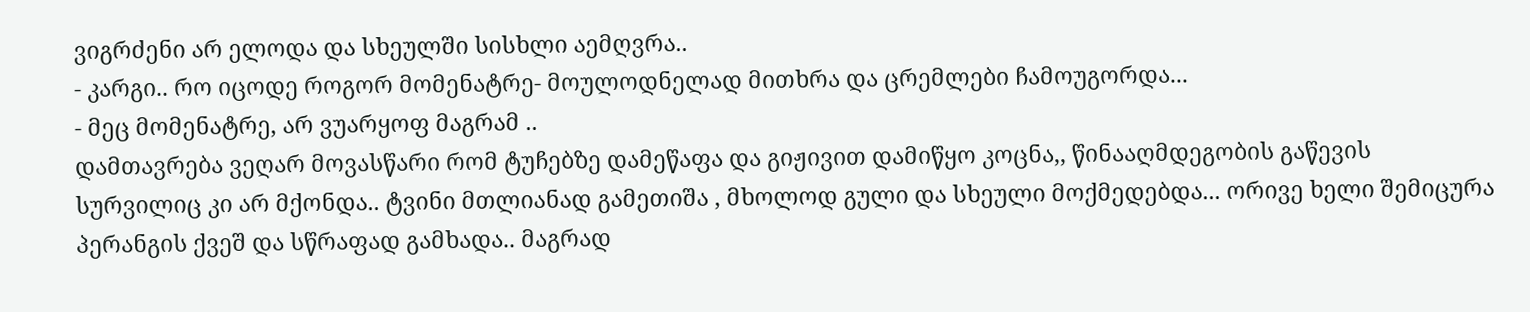ვიგრძენი არ ელოდა და სხეულში სისხლი აემღვრა..
- კარგი.. რო იცოდე როგორ მომენატრე- მოულოდნელად მითხრა და ცრემლები ჩამოუგორდა...
- მეც მომენატრე, არ ვუარყოფ მაგრამ ..
დამთავრება ვეღარ მოვასწარი რომ ტუჩებზე დამეწაფა და გიჟივით დამიწყო კოცნა,, წინააღმდეგობის გაწევის სურვილიც კი არ მქონდა.. ტვინი მთლიანად გამეთიშა , მხოლოდ გული და სხეული მოქმედებდა... ორივე ხელი შემიცურა პერანგის ქვეშ და სწრაფად გამხადა.. მაგრად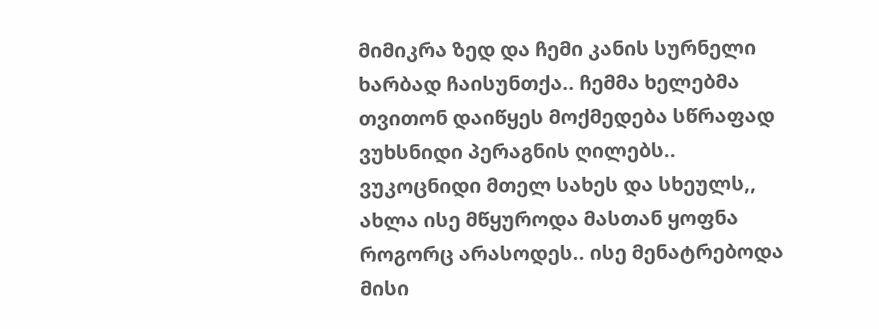მიმიკრა ზედ და ჩემი კანის სურნელი ხარბად ჩაისუნთქა.. ჩემმა ხელებმა თვითონ დაიწყეს მოქმედება სწრაფად ვუხსნიდი პერაგნის ღილებს.. ვუკოცნიდი მთელ სახეს და სხეულს,, ახლა ისე მწყუროდა მასთან ყოფნა როგორც არასოდეს.. ისე მენატრებოდა მისი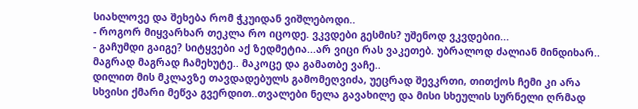სიახლოვე და შეხება რომ ჭკუიდან ვიშლებოდი..
- როგორ მიყვარხარ თეკლა რო იცოდე. ვკვდები გესმის? უშენოდ ვკვდებიი...
- გაჩუმდი გაიგე? სიტყვები აქ ზედმეტია...არ ვიცი რას ვაკეთებ. უბრალოდ ძალიან მინდიხარ.. მაგრად მაგრად ჩამეხუტე.. მაკოცე და გამათბე ვაჩე..
დილით მის მკლავზე თავდადებულს გამომეღვიძა, უეცრად შევკრთი, თითქოს ჩემი კი არა სხვისი ქმარი მეწვა გვერდით..თვალები ნელა გავახილე და მისი სხეულის სურნელი ღრმად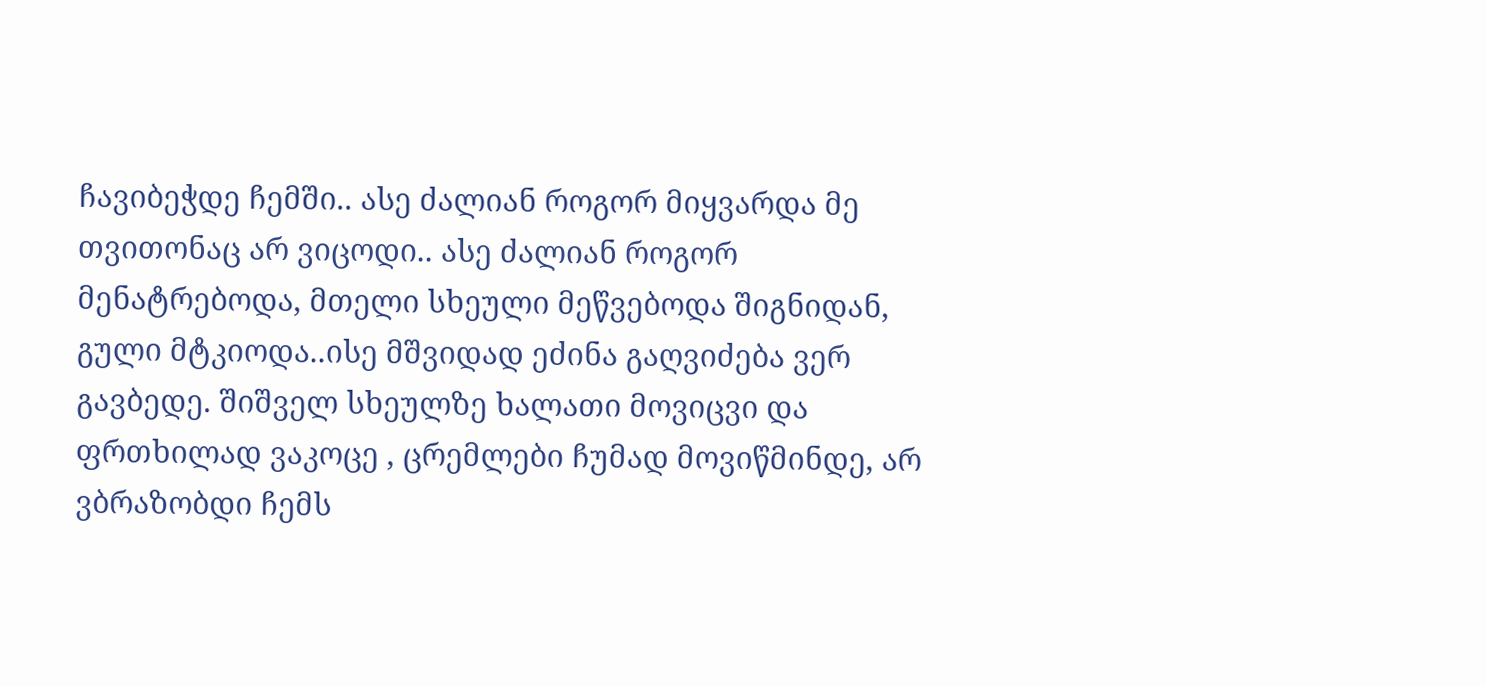ჩავიბეჭდე ჩემში.. ასე ძალიან როგორ მიყვარდა მე თვითონაც არ ვიცოდი.. ასე ძალიან როგორ მენატრებოდა, მთელი სხეული მეწვებოდა შიგნიდან, გული მტკიოდა..ისე მშვიდად ეძინა გაღვიძება ვერ გავბედე. შიშველ სხეულზე ხალათი მოვიცვი და ფრთხილად ვაკოცე , ცრემლები ჩუმად მოვიწმინდე, არ ვბრაზობდი ჩემს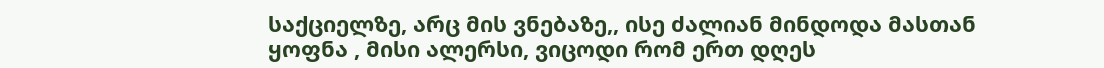საქციელზე, არც მის ვნებაზე,, ისე ძალიან მინდოდა მასთან ყოფნა , მისი ალერსი, ვიცოდი რომ ერთ დღეს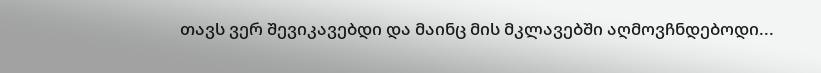თავს ვერ შევიკავებდი და მაინც მის მკლავებში აღმოვჩნდებოდი...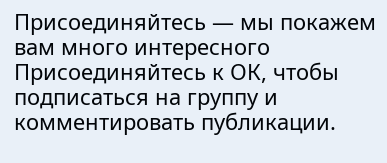Присоединяйтесь — мы покажем вам много интересного
Присоединяйтесь к ОК, чтобы подписаться на группу и комментировать публикации.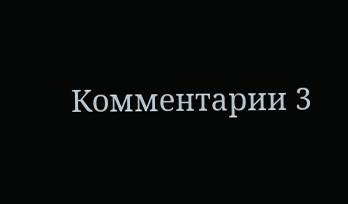Комментарии 3